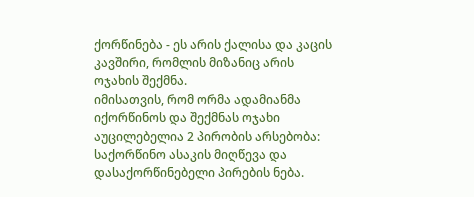ქორწინება - ეს არის ქალისა და კაცის კავშირი, რომლის მიზანიც არის ოჯახის შექმნა.
იმისათვის, რომ ორმა ადამიანმა იქორწინოს და შექმნას ოჯახი აუცილებელია 2 პირობის არსებობა: საქორწინო ასაკის მიღწევა და დასაქორწინებელი პირების ნება.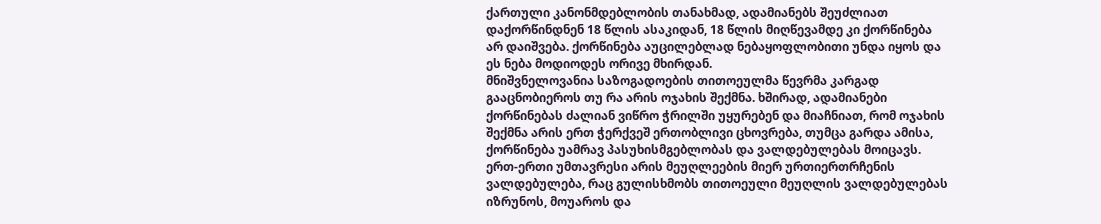ქართული კანონმდებლობის თანახმად, ადამიანებს შეუძლიათ დაქორწინდნენ 18 წლის ასაკიდან, 18 წლის მიღწევამდე კი ქორწინება არ დაიშვება. ქორწინება აუცილებლად ნებაყოფლობითი უნდა იყოს და ეს ნება მოდიოდეს ორივე მხირდან.
მნიშვნელოვანია საზოგადოების თითოეულმა წევრმა კარგად გააცნობიეროს თუ რა არის ოჯახის შექმნა. ხშირად, ადამიანები ქორწინებას ძალიან ვიწრო ჭრილში უყურებენ და მიაჩნიათ, რომ ოჯახის შექმნა არის ერთ ჭერქვეშ ერთობლივი ცხოვრება, თუმცა გარდა ამისა, ქორწინება უამრავ პასუხისმგებლობას და ვალდებულებას მოიცავს. ერთ-ერთი უმთავრესი არის მეუღლეების მიერ ურთიერთრჩენის ვალდებულება, რაც გულისხმობს თითოეული მეუღლის ვალდებულებას იზრუნოს, მოუაროს და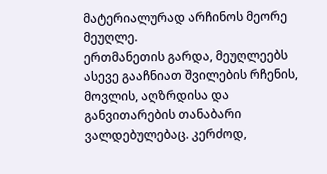მატერიალურად არჩინოს მეორე მეუღლე.
ერთმანეთის გარდა, მეუღლეებს ასევე გააჩნიათ შვილების რჩენის, მოვლის, აღზრდისა და განვითარების თანაბარი ვალდებულებაც. კერძოდ,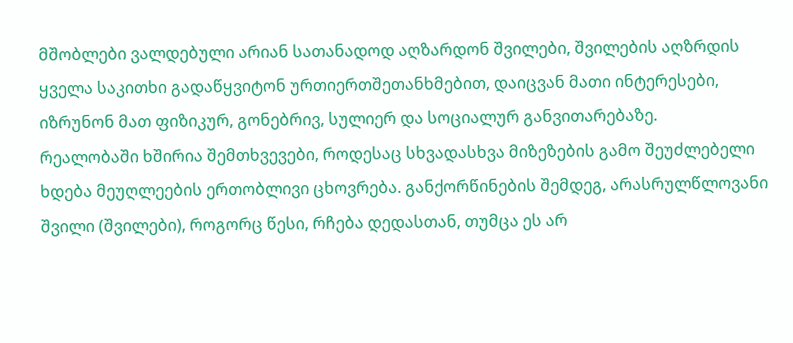მშობლები ვალდებული არიან სათანადოდ აღზარდონ შვილები, შვილების აღზრდის ყველა საკითხი გადაწყვიტონ ურთიერთშეთანხმებით, დაიცვან მათი ინტერესები, იზრუნონ მათ ფიზიკურ, გონებრივ, სულიერ და სოციალურ განვითარებაზე.
რეალობაში ხშირია შემთხვევები, როდესაც სხვადასხვა მიზეზების გამო შეუძლებელი ხდება მეუღლეების ერთობლივი ცხოვრება. განქორწინების შემდეგ, არასრულწლოვანი შვილი (შვილები), როგორც წესი, რჩება დედასთან, თუმცა ეს არ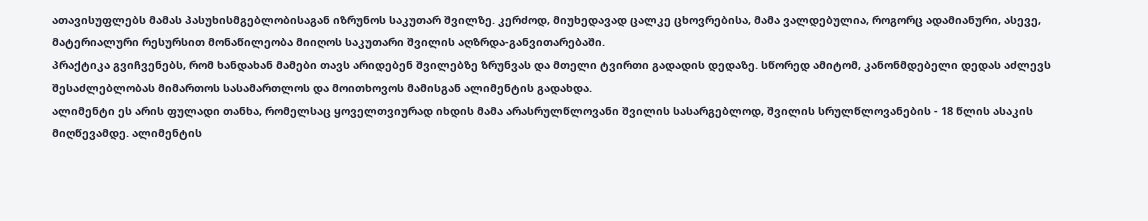ათავისუფლებს მამას პასუხისმგებლობისაგან იზრუნოს საკუთარ შვილზე. კერძოდ, მიუხედავად ცალკე ცხოვრებისა, მამა ვალდებულია, როგორც ადამიანური, ასევე, მატერიალური რესურსით მონაწილეობა მიიღოს საკუთარი შვილის აღზრდა-განვითარებაში.
პრაქტიკა გვიჩვენებს, რომ ხანდახან მამები თავს არიდებენ შვილებზე ზრუნვას და მთელი ტვირთი გადადის დედაზე. სწორედ ამიტომ, კანონმდებელი დედას აძლევს შესაძლებლობას მიმართოს სასამართლოს და მოითხოვოს მამისგან ალიმენტის გადახდა.
ალიმენტი ეს არის ფულადი თანხა, რომელსაც ყოველთვიურად იხდის მამა არასრულწლოვანი შვილის სასარგებლოდ, შვილის სრულწლოვანების - 18 წლის ასაკის მიღწევამდე. ალიმენტის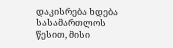დაკისრება ხდება სასამართლოს წესით, მისი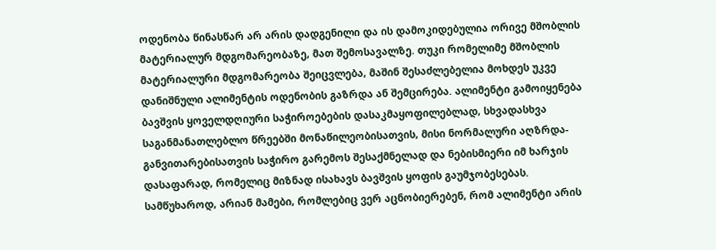ოდენობა წინასწარ არ არის დადგენილი და ის დამოკიდებულია ორივე მშობლის მატერიალურ მდგომარეობაზე, მათ შემოსავალზე. თუკი რომელიმე მშობლის მატერიალური მდგომარეობა შეიცვლება, მაშინ შესაძლებელია მოხდეს უკვე დანიშნული ალიმენტის ოდენობის გაზრდა ან შემცირება. ალიმენტი გამოიყენება ბავშვის ყოველდღიური საჭიროებების დასაკმაყოფილებლად, სხვადასხვა საგანმანათლებლო წრეებში მონაწილეობისათვის, მისი ნორმალური აღზრდა-განვითარებისათვის საჭირო გარემოს შესაქმნელად და ნებისმიერი იმ ხარჯის დასაფარად, რომელიც მიზნად ისახავს ბავშვის ყოფის გაუმჯობესებას.
სამწუხაროდ, არიან მამები, რომლებიც ვერ აცნობიერებენ, რომ ალიმენტი არის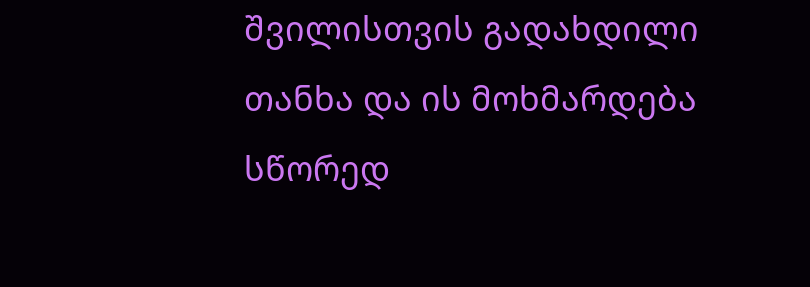შვილისთვის გადახდილი თანხა და ის მოხმარდება სწორედ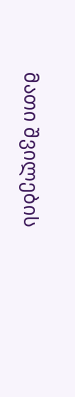მათი შვილების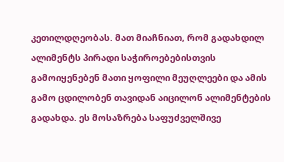კეთილდღეობას. მათ მიაჩნიათ, რომ გადახდილ ალიმენტს პირადი საჭიროებებისთვის გამოიყენებენ მათი ყოფილი მეუღლეები და ამის გამო ცდილობენ თავიდან აიცილონ ალიმენტების გადახდა. ეს მოსაზრება საფუძველშივე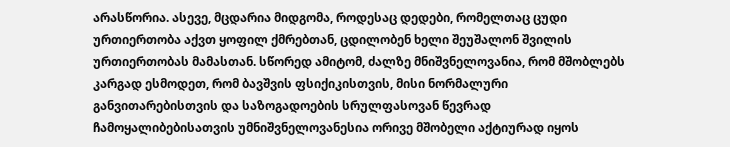არასწორია. ასევე, მცდარია მიდგომა, როდესაც დედები, რომელთაც ცუდი ურთიერთობა აქვთ ყოფილ ქმრებთან, ცდილობენ ხელი შეუშალონ შვილის ურთიერთობას მამასთან. სწორედ ამიტომ, ძალზე მნიშვნელოვანია, რომ მშობლებს კარგად ესმოდეთ, რომ ბავშვის ფსიქიკისთვის, მისი ნორმალური განვითარებისთვის და საზოგადოების სრულფასოვან წევრად ჩამოყალიბებისათვის უმნიშვნელოვანესია ორივე მშობელი აქტიურად იყოს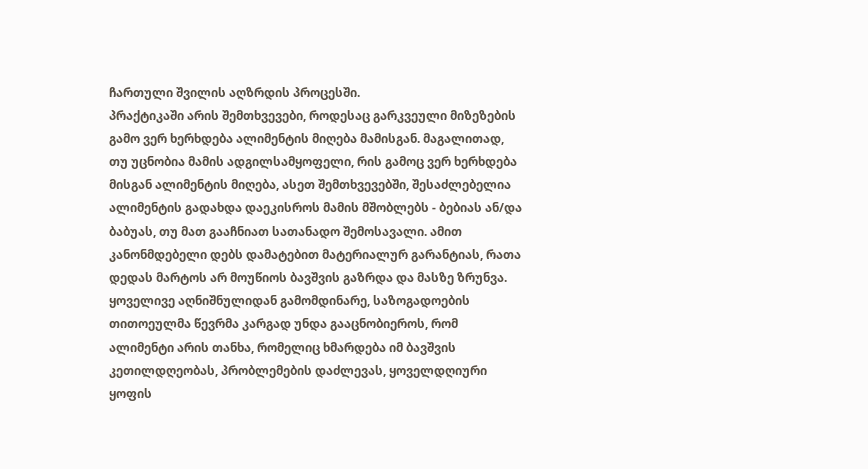ჩართული შვილის აღზრდის პროცესში.
პრაქტიკაში არის შემთხვევები, როდესაც გარკვეული მიზეზების გამო ვერ ხერხდება ალიმენტის მიღება მამისგან. მაგალითად, თუ უცნობია მამის ადგილსამყოფელი, რის გამოც ვერ ხერხდება მისგან ალიმენტის მიღება, ასეთ შემთხვევებში, შესაძლებელია ალიმენტის გადახდა დაეკისროს მამის მშობლებს - ბებიას ან/და ბაბუას, თუ მათ გააჩნიათ სათანადო შემოსავალი. ამით კანონმდებელი დებს დამატებით მატერიალურ გარანტიას, რათა დედას მარტოს არ მოუწიოს ბავშვის გაზრდა და მასზე ზრუნვა.
ყოველივე აღნიშნულიდან გამომდინარე, საზოგადოების თითოეულმა წევრმა კარგად უნდა გააცნობიეროს, რომ ალიმენტი არის თანხა, რომელიც ხმარდება იმ ბავშვის კეთილდღეობას, პრობლემების დაძლევას, ყოველდღიური ყოფის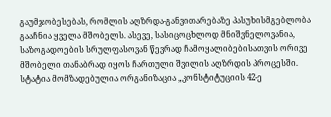გაუმჯობესებას, რომლის აღზრდა-განვითარებაზე პასუხისმგებლობა გააჩნია ყველა მშობელს. ასევე, სასიცოცხლოდ მნიშვნელოვანია, საზოგადოების სრულფასოვან წევრად ჩამოყალიბებისათვის ორივე მშობელი თანაბრად იყოს ჩართული შვილის აღზრდის პროცესში.
სტატია მომზადებულია ორგანიზაცია „კონსტიტუციის 42-ე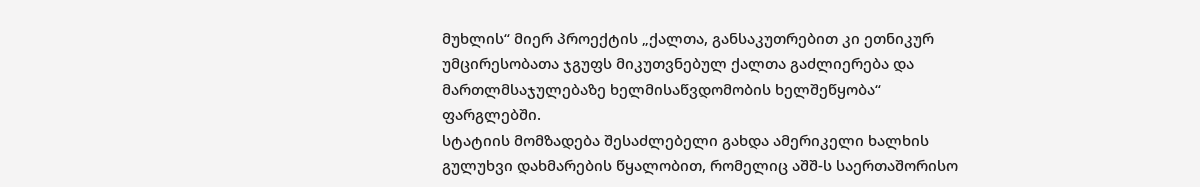მუხლის“ მიერ პროექტის „ქალთა, განსაკუთრებით კი ეთნიკურ უმცირესობათა ჯგუფს მიკუთვნებულ ქალთა გაძლიერება და მართლმსაჯულებაზე ხელმისაწვდომობის ხელშეწყობა“ ფარგლებში.
სტატიის მომზადება შესაძლებელი გახდა ამერიკელი ხალხის გულუხვი დახმარების წყალობით, რომელიც აშშ-ს საერთაშორისო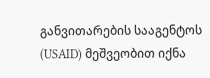განვითარების სააგენტოს (USAID) მეშვეობით იქნა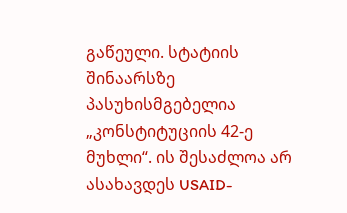გაწეული. სტატიის შინაარსზე პასუხისმგებელია „კონსტიტუციის 42-ე მუხლი“. ის შესაძლოა არ ასახავდეს USAID-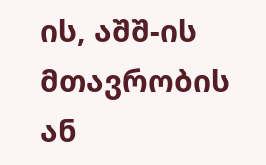ის, აშშ-ის მთავრობის ან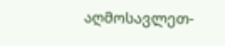აღმოსავლეთ-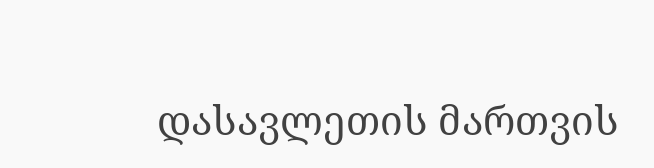დასავლეთის მართვის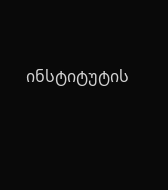ინსტიტუტის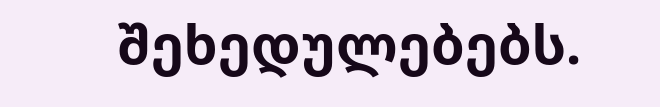შეხედულებებს.